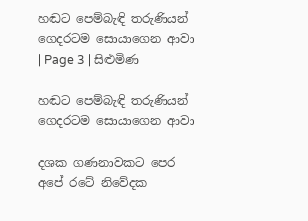හඬට පෙම්බැඳි තරුණියන් ගෙදරටම සොයාගෙන ආවා | Page 3 | සිළුමිණ

හඬට පෙම්බැඳි තරුණියන් ගෙදරටම සොයාගෙන ආවා

දශක ගණනාවකට පෙර අපේ රටේ නිවේදක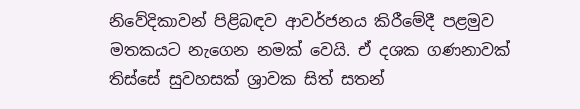නිවේදිකාවන් පිළිබඳව ආවර්ජනය කිරීමේදී පළමුව මතකයට නැගෙන නමක් වෙයි. ඒ දශක ගණනාවක් තිස්සේ සුවහසක් ශ්‍රාවක සිත් සතන්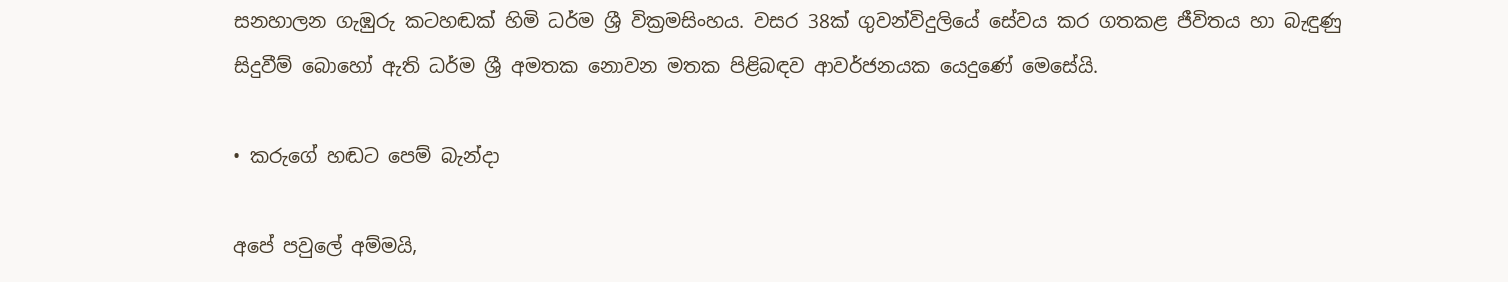සනහාලන ගැඹුරු කටහඬක් හිමි ධර්ම ශ්‍රී වික්‍රමසිංහය. වසර 38ක් ගුවන්විදුලියේ සේවය කර ගතකළ ජීවිතය හා බැඳුණු සිදුවීම් බොහෝ ඇති ධර්ම ශ්‍රී අමතක නොවන මතක පිළිබඳව ආවර්ජනයක යෙදුණේ මෙසේයි.

• කරුගේ හඬට පෙම් බැන්දා

අපේ පවුලේ අම්මයි,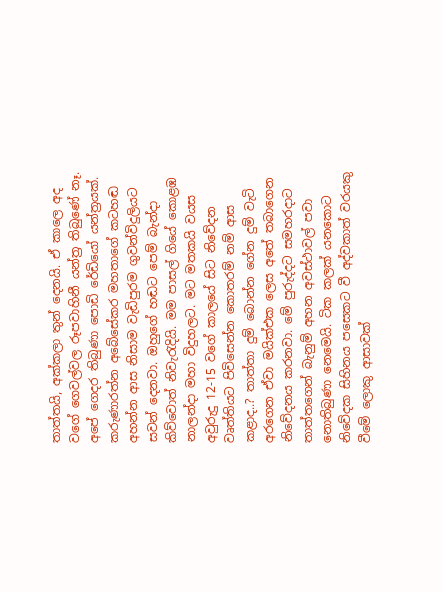තාත්තයි, අක්කලා තුන් දෙනයි. ඒ කාලෙ අද වගේ ගෙවල්වල රූපවාහිනී යන්ත්‍ර තිබුණේ නෑ. අපේ ගෙදර තිබුණා පොඩි රේඩියෝ යන්ත්‍රයක්. කරුණාරත්න අබේසේකර මහතාගේ කටහඬ අහන්න ආස නිසාම වැඩිපුරම ගුවන්විදුලියට සවන් දෙනවා. ඔහුගේ හඬට පෙම් බැන්දා කිව්වොත් නිවැරැදියි. මම පාසල් ගියේ කොළඹ නාලන්දා මහා විදුහලට. මට මතකයි වයස අවුරුදු 12-15 වගේ කාලයේ සිට නිවේදන වෘත්තියට පිවිසෙන්න කොතරම් නම් ආස කළාද..? තාත්තා දුම් බොන්න ගේන දුම් වැටි අරගෙන ඒවා මයික්එක ලෙස අතේ තබාගෙන නිවේදනය කරනවා. මේ පුරුද්දට සමහරදාට තාත්තගෙන් බැනුම් අහන අවස්ථාවල් පවා නොතිබුණා නෙමෙයි. ටික කලක් යනකොට නිවේදක සිහිනය පසෙකට වී අද්වකාත් වරයකු වීමේ ලොකු ආසාවක්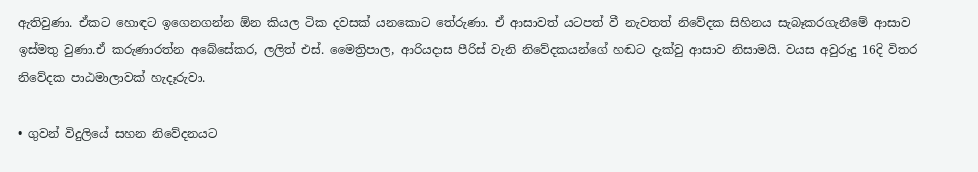ඇතිවුණා. ඒකට හොඳට ඉගෙනගන්න ඕන කියල ටික දවසක් යනකොට තේරුණා. ඒ ආසාවත් යටපත් වී නැවතත් නිවේදක සිහිනය සැබෑකරගැනීමේ ආසාව ඉස්මතු වුණා.ඒ කරුණාරත්න අබේසේකර, ලලිත් එස්. මෛත්‍රිපාල, ආරියදාස පීරිස් වැනි නිවේදකයන්ගේ හඬට දැක්වු ආසාව නිසාමයි. වයස අවුරුදු 16දි විතර නිවේදක පාඨමාලාවක් හැදෑරුවා.

• ගුවන් විදුලියේ සහන නිවේදනයට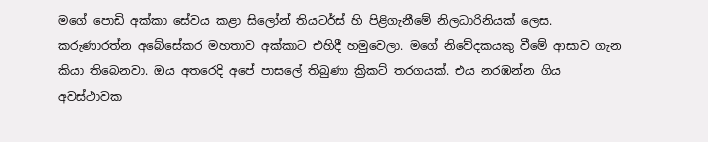මගේ පොඩි අක්කා සේවය කළා සිලෝන් තියටර්ස් හි පිළිගැනීමේ නිලධාරිනියක් ලෙස. කරුණාරත්න අබේසේකර මහතාව අක්කාට එහිදී හමුවෙලා. මගේ නිවේදකයකු වීමේ ආසාව ගැන කියා තිබෙනවා. ඔය අතරෙදි අපේ පාසලේ තිබුණා ක්‍රිකට් තරගයක්. එය නරඹන්න ගිය අවස්ථාවක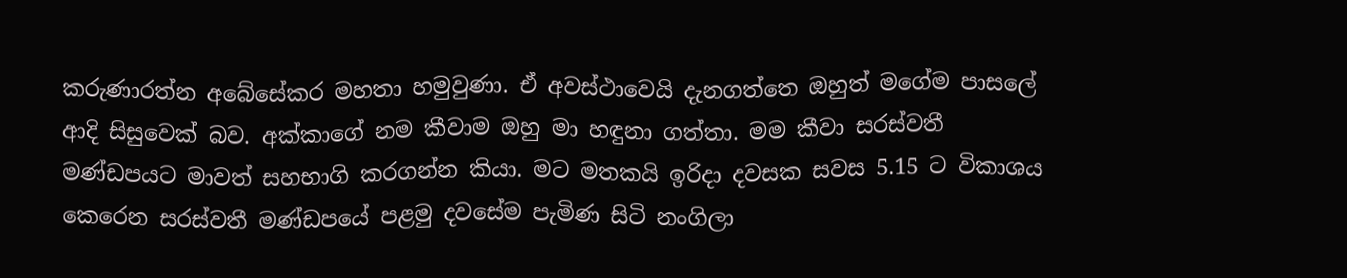කරුණාරත්න අබේසේකර මහතා හමුවුණා. ඒ අවස්ථාවෙයි දැනගත්තෙ ඔහුත් මගේම පාසලේ ආදි සිසුවෙක් බව. අක්කාගේ නම කීවාම ඔහු මා හඳුනා ගත්තා. මම කීවා සරස්වතී මණ්ඩපයට මාවත් සහභාගි කරගන්න කියා. මට මතකයි ඉරිදා දවසක සවස 5.15 ට විකාශය කෙරෙන සරස්වතී මණ්ඩපයේ පළමු දවසේම පැමිණ සිටි නංගිලා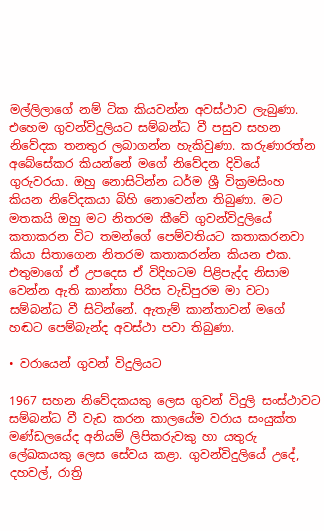මල්ලිලාගේ නම් ටික කියවන්න අවස්ථාව ලැබුණා. එහෙම ගුවන්විදුලියට සම්බන්ධ වී පසුව සහන නිවේදක තනතුර ලබාගන්න හැකිවුණා. කරුණාරත්න අබේසේකර කියන්නේ මගේ නිවේදන දිවියේ ගුරුවරයා. ඔහු නොසිටින්න ධර්ම ශ්‍රී වික්‍රමසිංහ කියන නිවේද‍කයා බිහි නොවෙන්න තිබුණා. මට මතකයි ඔහු මට නිතරම කීවේ ගුවන්විදුලියේ කතාකරන විට තමන්ගේ පෙම්වතියට කතාකරනවා කියා සිතාගෙන නිතරම කතාකරන්න කියන එක. එතුමාගේ ඒ උපදෙස ඒ විදිහටම පිළිපැද්ද නිසාම වෙන්න ඇති කාන්තා පිරිස වැඩිපුරම මා වටා සම්බන්ධ වී සිටින්නේ. ඇතැම් කාන්තාවන් මගේ හඬට පෙම්බැන්ද අවස්ථා පවා තිබුණා.

• වරායෙන් ගුවන් විදුලියට

1967 සහන නිවේදකයකු ලෙස ගුවන් විදුලි සංස්ථාවට සම්බන්ධ වී වැඩ කරන කාලයේම වරාය සංයුක්ත මණ්ඩලයේද අනියම් ලිපිකරුවකු හා යතුරු ලේඛකයකු ලෙස සේවය කළා. ගුවන්විදුලියේ උදේ, දහවල්, රාත්‍රි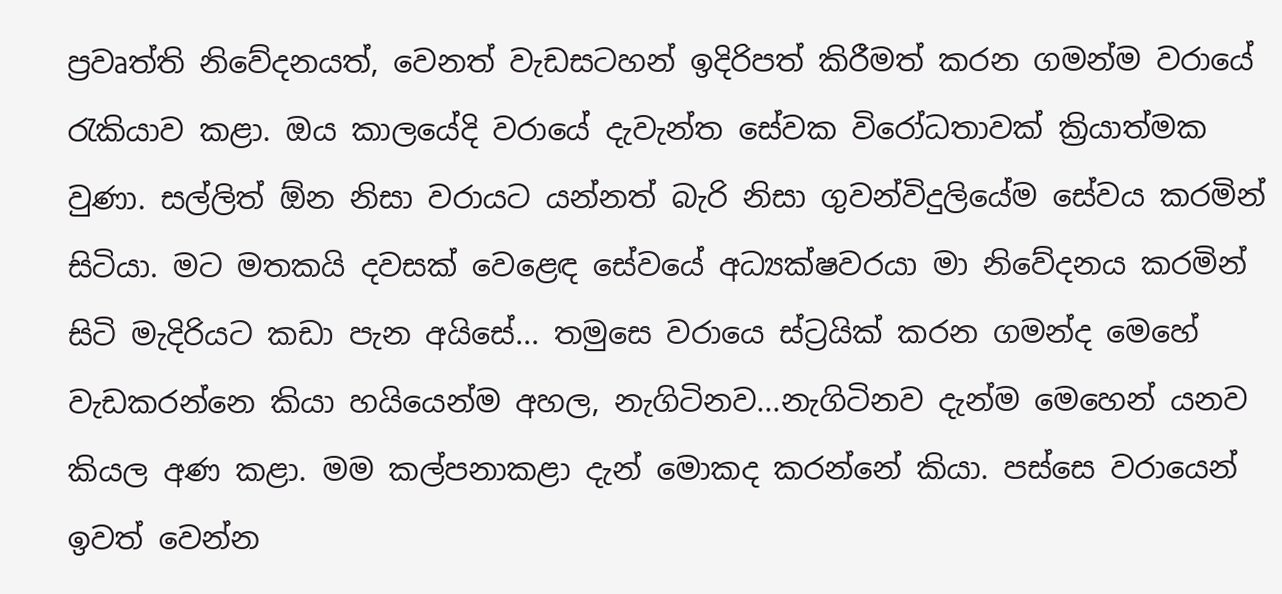ප්‍රවෘත්ති නිවේදනයත්, වෙනත් වැඩසටහන් ඉදිරිපත් කිරීමත් කරන ගමන්ම වරායේ රැකියාව කළා. ඔය කාලයේදි වරායේ දැවැන්ත සේවක විරෝධතාවක් ක්‍රියාත්මක වුණා. සල්ලිත් ඕන නිසා වරායට යන්නත් බැරි නිසා ගුවන්විදුලියේම සේවය කරමින් සිටියා. මට මතකයි දවසක් වෙළෙඳ සේවයේ අධ්‍යක්ෂවරයා මා නිවේදනය කරමින් සිටි මැදිරියට කඩා පැන අයිසේ... තමුසෙ වරායෙ ස්ට්‍රයික් කරන ගමන්ද මෙහේ වැඩකරන්නෙ කියා හයියෙන්ම අහල, නැගිටිනව...නැගිටිනව දැන්ම මෙහෙන් යනව කියල අණ කළා. මම කල්පනාකළා දැන් මොකද කරන්නේ කියා. පස්සෙ වරායෙන් ඉවත් වෙන්න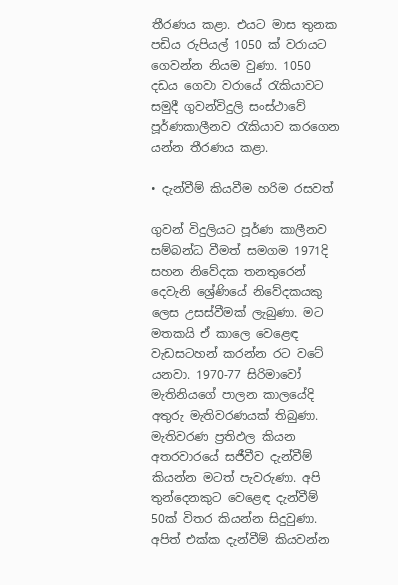තීරණය කළා. එයට මාස තුනක පඩිය රුපියල් 1050 ක් වරායට ගෙවන්න නියම වුණා. 1050 දඩය ගෙවා වරායේ රැකියාවට සමුදී ගුවන්විදුලි සංස්ථාවේ පූර්ණකාලීනව රැකියාව කරගෙන යන්න තීරණය කළා.

• දැන්වීම් කියවීම හරිම රසවත්

ගුවන් විදුලියට පූර්ණ කාලීනව සම්බන්ධ වීමත් සමගම 1971දි සහන නිවේදක තනතුරෙන් දෙවැනි ශ්‍රේණියේ නිවේදකයකු ලෙස උසස්වීමක් ලැබුණා. මට මතකයි ඒ කාලෙ වෙ‍ළෙඳ වැඩසටහන් කරන්න රට වටේ යනවා. 1970-77 සිරිමාවෝ මැතිනියගේ පාලන කාලයේදි අතුරු මැතිවරණයක් තිබුණා. මැතිවරණ ප්‍රතිඵල කියන අතරවාරයේ සජීවීව දැන්වීම් කියන්න මටත් පැවරුණා. අපි තුන්දෙනකුට වෙළෙඳ දැන්වීම් 50ක් විතර කියන්න සිදුවුණා. අපිත් එක්ක දැන්වීම් කියවන්න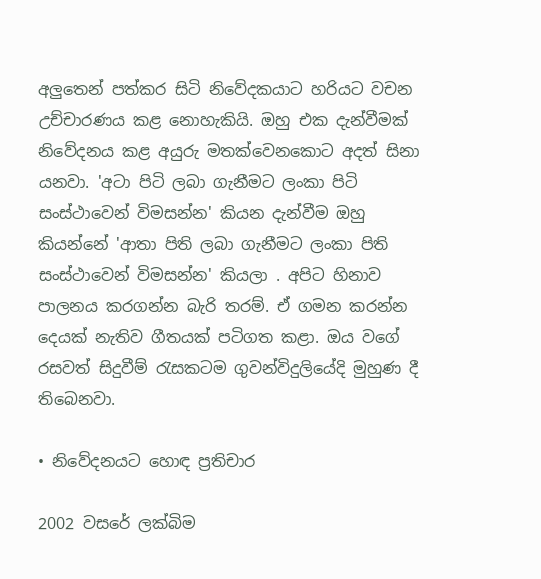අලුතෙන් පත්කර සිටි නිවේදකයාට හරියට වචන උච්චාරණය කළ නොහැකියි. ඔහු එක දැන්වීමක් නිවේදනය කළ අයුරු මතක්වෙනකොට අදත් සිනා යනවා. 'අටා පිටි ලබා ගැනීමට ලංකා පිටි සංස්ථාවෙන් විමසන්න' කියන දැන්වීම ඔහු කියන්නේ 'ආතා පිති ලබා ගැනීමට ලංකා පිති සංස්ථාවෙන් විමසන්න' කියලා . අපිට හිනාව පාලනය කරගන්න බැරි තරම්. ඒ ගමන කරන්න දෙයක් නැතිව ගීතයක් පටිගත කළා. ඔය වගේ රසවත් සිදුවීම් රැසකටම ගුවන්විදුලියේදි මුහුණ දී තිබෙනවා.

• නිවේදනයට හොඳ ප්‍රතිචාර

2002 වසරේ ලක්බිම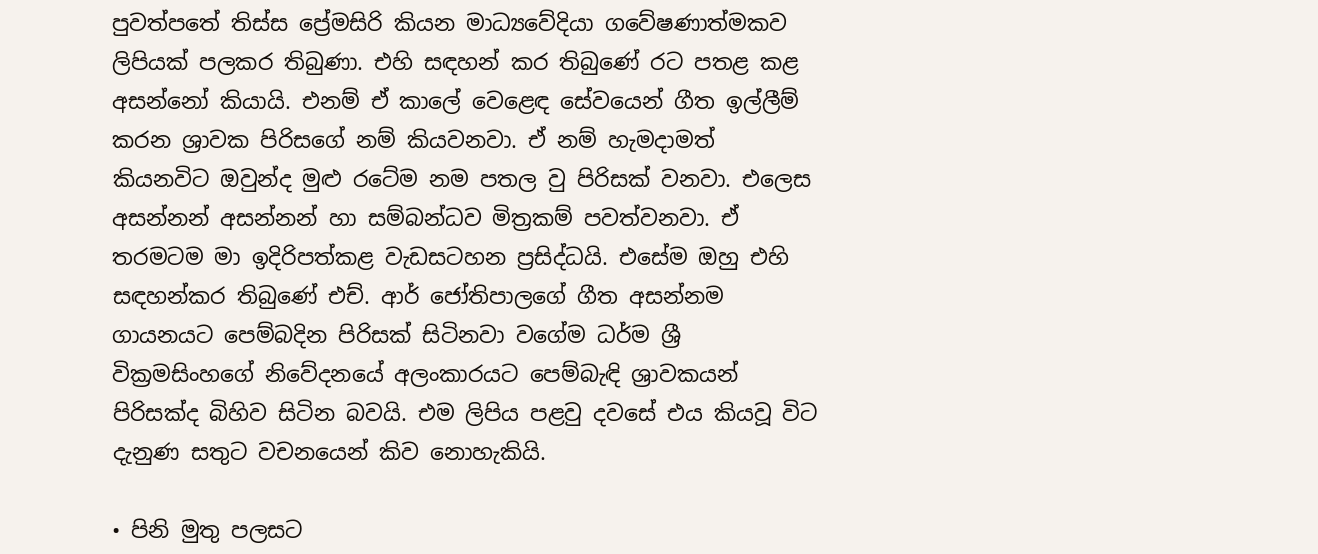පුවත්පතේ තිස්ස ප්‍රේමසිරි කියන මාධ්‍යවේදියා ගවේෂණාත්මකව ලිපියක් පලකර තිබුණා. එහි සඳහන් කර තිබුණේ රට පතළ කළ අසන්නෝ කියායි. එනම් ඒ කාලේ වෙළෙඳ සේවයෙන් ගීත ඉල්ලීම් කරන ශ්‍රාවක පිරිසගේ නම් කියවනවා. ඒ නම් හැමදාමත් කියනවිට ඔවුන්ද මුළු රටේම නම පතල වු පිරිසක් වනවා. එලෙස අසන්නන් අසන්නන් හා සම්බන්ධව මිත්‍රකම් පවත්වනවා. ඒ තරමටම මා ඉදිරිපත්කළ වැඩසටහන ප්‍රසිද්ධයි. එසේම ඔහු එහි සඳහන්කර තිබුණේ එච්. ආර් ජෝතිපාලගේ ගීත අසන්නම ගායනයට පෙම්බදින පිරිසක් සිටිනවා වගේම ධර්ම ශ්‍රී වික්‍රමසිංහගේ නිවේදනයේ අලංකාරයට පෙම්බැඳි ශ්‍රාවකයන් පිරිසක්ද බිහිව සිටින බවයි. එම ලිපිය පළවු දවසේ එය කියවූ විට දැනුණ සතුට වචනයෙන් කිව නොහැකියි.

• පිනි මුතු පලසට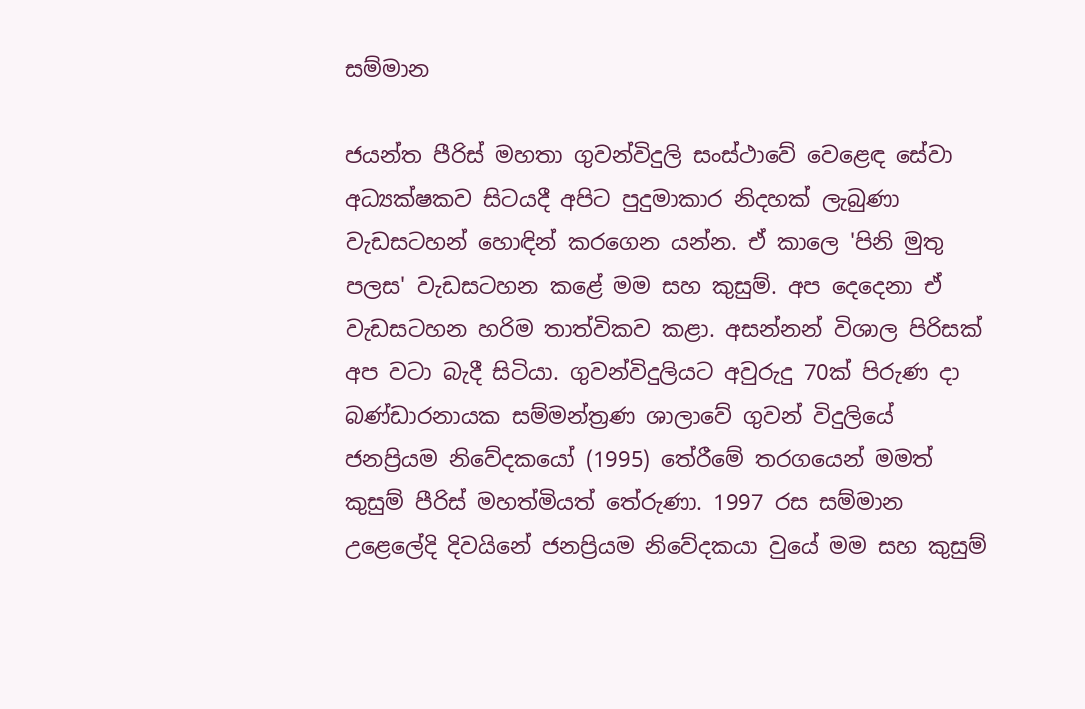සම්මාන

ජයන්ත පීරිස් මහතා ගුවන්විදුලි සංස්ථාවේ වෙළෙඳ සේවා අධ්‍යක්ෂකව සිටයදී අපිට පුදුමාකාර නිදහක් ලැබුණා වැඩසටහන් හොඳින් කරගෙන යන්න. ඒ කාලෙ 'පිනි මුතු පලස' වැඩසටහන කළේ මම සහ කුසුම්. අප දෙදෙනා ඒ වැඩසටහන හරිම තාත්විකව කළා. අසන්නන් විශාල පිරිසක් අප වටා බැදී සිටියා. ගුවන්විදුලියට අවුරුදු 70ක් පිරුණ දා බණ්ඩාරනායක සම්මන්ත්‍රණ ශාලාවේ ගුවන් විදුලියේ ජනප්‍රියම නිවේදකයෝ (1995) තේරීමේ තරගයෙන් මමත් කුසුම් පීරිස් මහත්මියත් තේරුණා. 1997 රස සම්මාන උළෙලේදි දිවයිනේ ජනප්‍රියම නිවේදකයා වුයේ මම සහ කුසුම්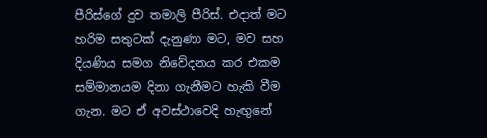පීරිස්ගේ දුව තමාලි පීරිස්. එදාත් මට හරිම සතුටක් දැනුණා මට, මව සහ දියණිය සමග නිවේදනය කර එකම සම්මානයම දිනා ගැනීමට හැකි වීම ගැන. මට ඒ අවස්ථාවෙදි හැඟුනේ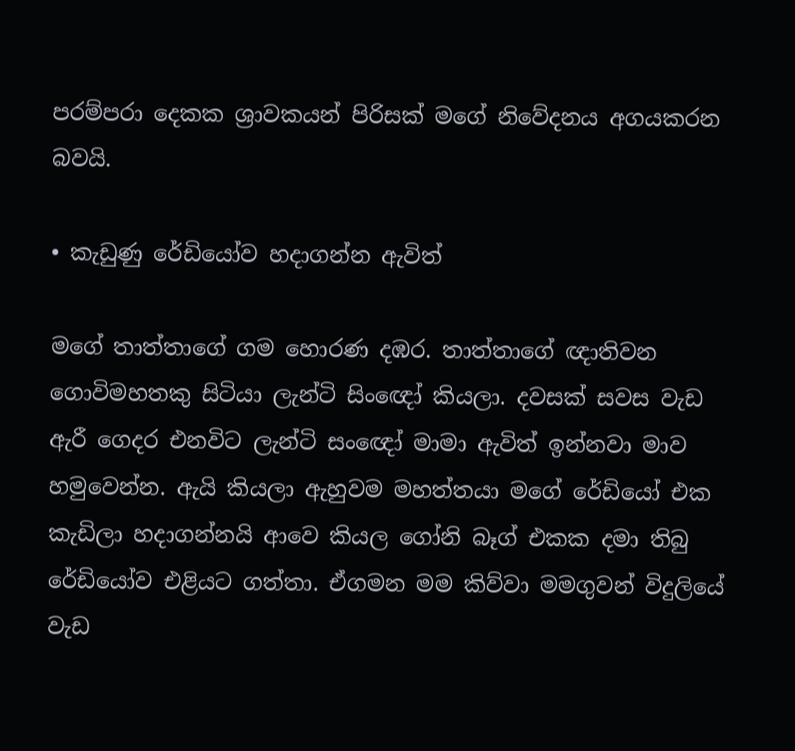පරම්පරා දෙකක ශ්‍රාවකයන් පිරිසක් මගේ නිවේදනය අගයකරන බවයි.

• කැඩුණු රේඩියෝව හදාගන්න ඇවිත්

මගේ තාත්තාගේ ගම හොරණ දඹර. තාත්තාගේ ඥාතිවන ගොවිමහතකු සිටියා ලැන්ටි සිංඥෝ කියලා. දවසක් සවස වැඩ ඇරී ගෙදර එනවිට ලැන්ටි සංඥෝ මාමා ඇවිත් ඉන්නවා මාව හමුවෙන්න. ඇයි කියලා ඇහුවම මහත්තයා මගේ රේඩියෝ එක කැඩිලා හදාගන්නයි ආවෙ කියල ගෝනි බෑග් එකක දමා තිබු රේඩියෝව එළියට ගත්තා. ඒගමන මම කිව්වා මම‍ගුවන් විදුලියේ වැඩ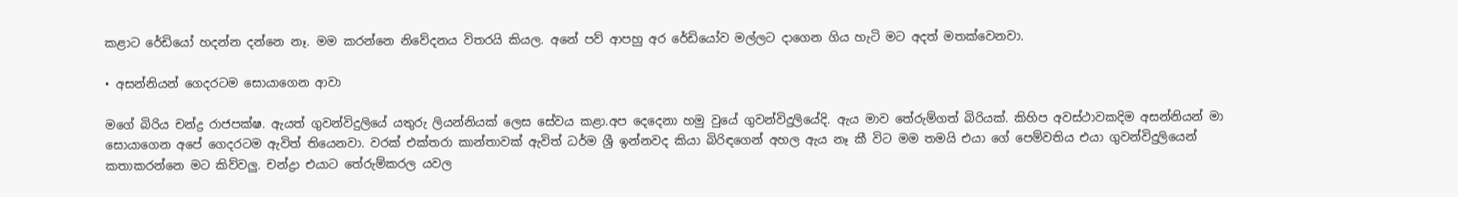කළාට රේඩියෝ හදන්න දන්නෙ නෑ. මම කරන්නෙ නිවේදනය විතරයි කියල. අනේ පව් ආපහු අර රේඩියෝව මල්ලට දාගෙන ගිය හැටි මට අදත් මතක්වෙනවා.

• අසන්නියන් ‍ගෙදරටම සොයාගෙන ආවා

මගේ බිරිය චන්ද්‍ර රාජපක්ෂ. ඇයත් ගුවන්විදුලියේ යතුරු ලියන්නියක් ලෙස සේවය කළා.අප දෙදෙනා හමු වුයේ ගුවන්විදුලියේදි. ඇය මාව තේරුම්ගත් බිරියක්. කිහිප අවස්ථාවකදිම අසන්නියන් මා සොයාගෙන අපේ ගෙදරටම ඇවිත් තියෙනවා. වරක් එක්තරා කාන්තාවක් ඇවිත් ධර්ම ශ්‍රී ඉන්නවද කියා බිරිඳගෙන් අහල ඇය නෑ කී විට මම තමයි එයා ගේ පෙම්වතිය එයා ගුවන්විදුලියෙන් කතාකරන්නෙ මට කිව්වලු. චන්ද්‍රා එයාට තේරුම්කරල යවල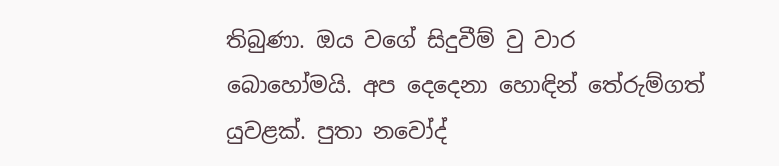තිබුණා. ඔය වගේ සිදුවීම් වු වාර බොහෝමයි. අප දෙදෙනා හොඳින් තේරුම්ගත් යුවළක්. පුතා නවෝද්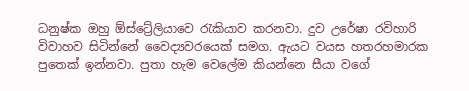ධනුෂ්ක ඔහු ඕස්ට්‍රේලියාවෙ රැකියාව කරනවා. දුව උරේෂා රවිහාරි විවාහව සිටින්නේ වෛද්‍යවරයෙක් සමග. ඇයට වයස හතරහමාරක පුතෙක් ඉන්නවා. පුතා හැම වෙලේම කියන්නෙ සීයා වගේ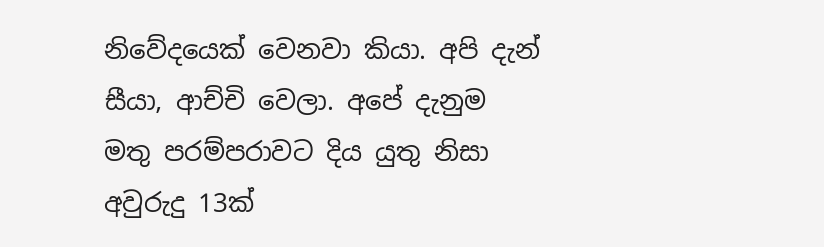නිවේදයෙක් වෙනවා කියා. අපි දැන් සීයා, ආච්චි වෙලා. අපේ දැනුම මතු පරම්පරාවට දිය යුතු නිසා අවුරුදු 13ක්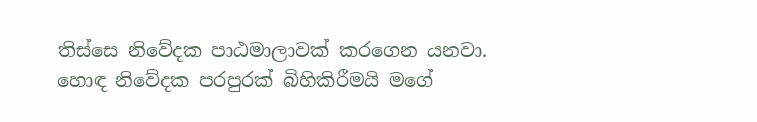තිස්සෙ නිවේදක පාඨමාලාවක් කරගෙන යනවා. හොඳ නිවේදක පරපුරක් බිහිකිරීමයි මගේ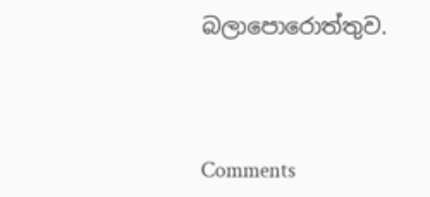බලාපොරොත්තුව.



Comments